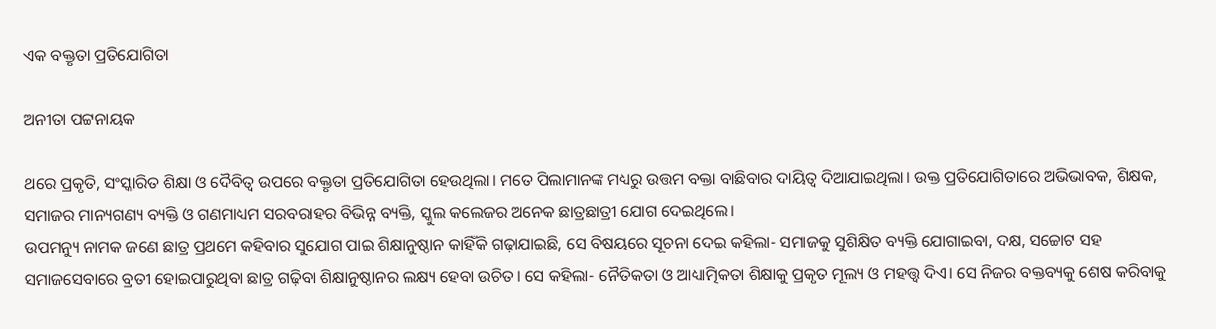ଏକ ବକ୍ତୃତା ପ୍ରତିଯୋଗିତା

ଅନୀତା ପଟ୍ଟନାୟକ

ଥରେ ପ୍ରକୃତି, ସଂସ୍କାରିତ ଶିକ୍ଷା ଓ ଦୈବିତ୍ୱ ଉପରେ ବକ୍ତୃତା ପ୍ରତିଯୋଗିତା ହେଉଥିଲା। ମତେ ପିଲାମାନଙ୍କ ମଧ୍ୟରୁ ଉତ୍ତମ ବକ୍ତା ବାଛିବାର ଦାୟିତ୍ୱ ଦିଆଯାଇଥିଲା। ଉକ୍ତ ପ୍ରତିଯୋଗିତାରେ ଅଭିଭାବକ, ଶିକ୍ଷକ, ସମାଜର ମାନ୍ୟଗଣ୍ୟ ବ୍ୟକ୍ତି ଓ ଗଣମାଧ୍ୟମ ସରବରାହର ବିଭିନ୍ନ ବ୍ୟକ୍ତି, ସ୍କୁଲ କଲେଜର ଅନେକ ଛାତ୍ରଛାତ୍ରୀ ଯୋଗ ଦେଇଥିଲେ।
ଉପମନ୍ୟୁ ନାମକ ଜଣେ ଛାତ୍ର ପ୍ରଥମେ କହିବାର ସୁଯୋଗ ପାଇ ଶିକ୍ଷାନୁଷ୍ଠାନ କାହିଁକି ଗଢ଼ାଯାଇଛି, ସେ ବିଷୟରେ ସୂଚନା ଦେଇ କହିଲା- ସମାଜକୁ ସୁଶିକ୍ଷିତ ବ୍ୟକ୍ତି ଯୋଗାଇବା, ଦକ୍ଷ, ସଚ୍ଚୋଟ ସହ ସମାଜସେବାରେ ବ୍ରତୀ ହୋଇପାରୁଥିବା ଛାତ୍ର ଗଢ଼ିବା ଶିକ୍ଷାନୁଷ୍ଠାନର ଲକ୍ଷ୍ୟ ହେବା ଉଚିତ। ସେ କହିଲା- ନୈତିକତା ଓ ଆଧ୍ୟାତ୍ମିକତା ଶିକ୍ଷାକୁ ପ୍ରକୃତ ମୂଲ୍ୟ ଓ ମହତ୍ତ୍ୱ ଦିଏ। ସେ ନିଜର ବକ୍ତବ୍ୟକୁ ଶେଷ କରିବାକୁ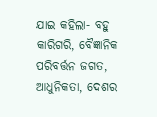ଯାଇ କହିଲା- ବହୁ କାରିଗରି, ବୈଜ୍ଞାନିକ ପରିବର୍ତ୍ତନ ଜଗତ, ଆଧୁନିକତା, ଦେଶର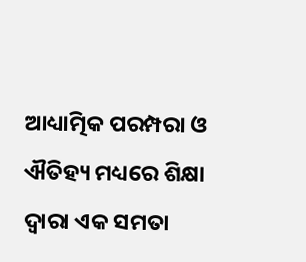ଆଧ୍ୟାତ୍ମିକ ପରମ୍ପରା ଓ ଐତିହ୍ୟ ମଧ୍ୟରେ ଶିକ୍ଷା ଦ୍ୱାରା ଏକ ସମତା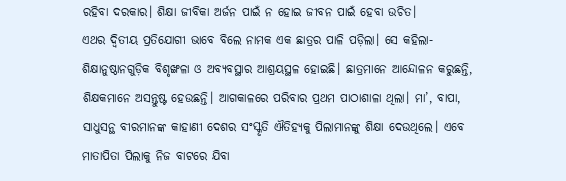ରହିବା ଦରକାର। ଶିକ୍ଷା ଜୀବିକା ଅର୍ଜନ ପାଇଁ ନ ହୋଇ ଜୀବନ ପାଇଁ ହେବା ଉଚିତ।
ଏଥର ଦ୍ୱିତୀୟ ପ୍ରତିଯୋଗୀ ଭାବେ ବିଲେ ନାମକ ଏକ ଛାତ୍ରର ପାଳି ପଡ଼ିଲା। ସେ କହିଲା- ଶିକ୍ଷାନୁଷ୍ଠାନଗୁଡ଼ିକ ବିଶୃଙ୍ଖଳା ଓ ଅବ୍ୟବସ୍ଥାର ଆଶ୍ରୟସ୍ଥଳ ହୋଇଛି। ଛାତ୍ରମାନେ ଆନ୍ଦୋଳନ କରୁଛନ୍ତି, ଶିକ୍ଷକମାନେ ଅସନ୍ତୁଷ୍ଟ ହେଉଛନ୍ତି। ଆଗକାଳରେ ପରିବାର ପ୍ରଥମ ପାଠାଶାଳା ଥିଲା। ମା’, ବାପା, ସାଧୁସନ୍ଥ ବୀରମାନଙ୍କ କାହାଣୀ ଦେଶର ସଂସ୍କୃତି ଐତିହ୍ୟକୁ ପିଲାମାନଙ୍କୁ ଶିକ୍ଷା ଦେଉଥିଲେ। ଏବେ ମାତାପିତା ପିଲାକୁ ନିଜ ବାଟରେ ଯିବା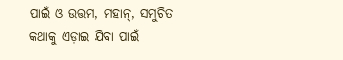ପାଇଁ ଓ ଉତ୍ତମ, ମହାନ୍‌, ସମୁଚିତ କଥାକୁ ଏଡ଼ାଇ ଯିବା ପାଇଁ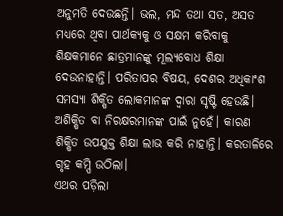ଅନୁମତି ଦେଉଛନ୍ତି। ଭଲ, ମନ୍ଦ ତଥା ସତ, ଅସତ ମଧ୍ୟରେ ଥିବା ପାର୍ଥକ୍ୟକୁ ଓ ସକ୍ଷମ କରିବାକୁ ଶିକ୍ଷକମାନେ ଛାତ୍ରମାନଙ୍କୁ ମୂଲ୍ୟବୋଧ ଶିକ୍ଷା ଦେଉନାହାନ୍ତି। ପରିତାପର ବିଷୟ, ଦେଶର ଅଧିକାଂଶ ସମସ୍ୟା ଶିକ୍ଷିତ ଲୋକମାନଙ୍କ ଦ୍ୱାରା ସୃଷ୍ଟି ହେଉଛି। ଅଶିକ୍ଷିତ ବା ନିରକ୍ଷରମାନଙ୍କ ପାଇଁ ନୁହେଁ। କାରଣ ଶିକ୍ଷିତ ଉପଯୁକ୍ତ ଶିକ୍ଷା ଲାଭ କରି ନାହାନ୍ତି। କରତାଳିରେ ଗୃହ କମ୍ପି ଉଠିଲା।
ଏଥର ପଡ଼ିଲା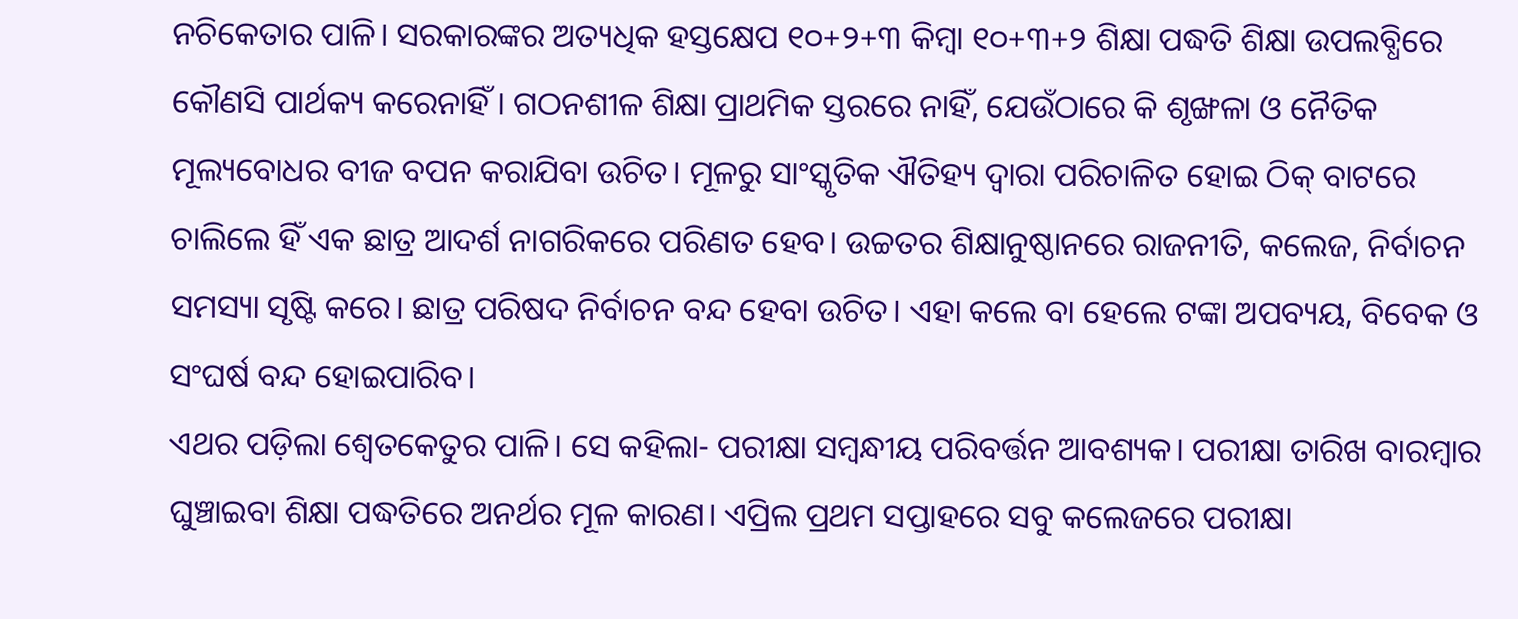ନଚିକେତାର ପାଳି। ସରକାରଙ୍କର ଅତ୍ୟଧିକ ହସ୍ତକ୍ଷେପ ୧୦+୨+୩ କିମ୍ବା ୧୦+୩+୨ ଶିକ୍ଷା ପଦ୍ଧତି ଶିକ୍ଷା ଉପଲବ୍ଧିରେ କୌଣସି ପାର୍ଥକ୍ୟ କରେନାହିଁ। ଗଠନଶୀଳ ଶିକ୍ଷା ପ୍ରାଥମିକ ସ୍ତରରେ ନାହିଁ, ଯେଉଁଠାରେ କି ଶୃଙ୍ଖଳା ଓ ନୈତିକ ମୂଲ୍ୟବୋଧର ବୀଜ ବପନ କରାଯିବା ଉଚିତ। ମୂଳରୁ ସାଂସ୍କୃତିକ ଐତିହ୍ୟ ଦ୍ୱାରା ପରିଚାଳିତ ହୋଇ ଠିକ୍‌ ବାଟରେ ଚାଲିଲେ ହିଁ ଏକ ଛାତ୍ର ଆଦର୍ଶ ନାଗରିକରେ ପରିଣତ ହେବ। ଉଚ୍ଚତର ଶିକ୍ଷାନୁଷ୍ଠାନରେ ରାଜନୀତି, କଲେଜ, ନିର୍ବାଚନ ସମସ୍ୟା ସୃଷ୍ଟି କରେ। ଛାତ୍ର ପରିଷଦ ନିର୍ବାଚନ ବନ୍ଦ ହେବା ଉଚିତ। ଏହା କଲେ ବା ହେଲେ ଟଙ୍କା ଅପବ୍ୟୟ, ବିବେକ ଓ ସଂଘର୍ଷ ବନ୍ଦ ହୋଇପାରିବ।
ଏଥର ପଡ଼ିଲା ଶ୍ୱେତକେତୁର ପାଳି। ସେ କହିଲା- ପରୀକ୍ଷା ସମ୍ବନ୍ଧୀୟ ପରିବର୍ତ୍ତନ ଆବଶ୍ୟକ। ପରୀକ୍ଷା ତାରିଖ ବାରମ୍ବାର ଘୁଞ୍ଚାଇବା ଶିକ୍ଷା ପଦ୍ଧତିରେ ଅନର୍ଥର ମୂଳ କାରଣ। ଏପ୍ରିଲ ପ୍ରଥମ ସପ୍ତାହରେ ସବୁ କଲେଜରେ ପରୀକ୍ଷା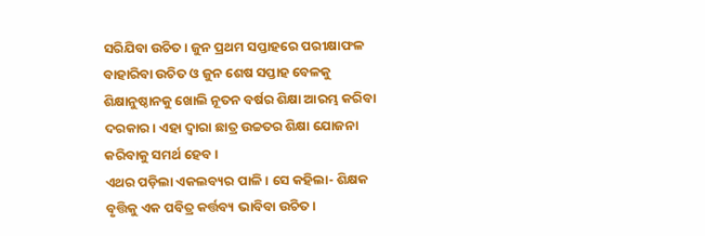ସରିଯିବା ଉଚିତ। ଜୁନ ପ୍ରଥମ ସପ୍ତାହରେ ପରୀକ୍ଷାଫଳ ବାହାରିବା ଉଚିତ ଓ ଜୁନ ଶେଷ ସପ୍ତାହ ବେଳକୁ ଶିକ୍ଷାନୁଷ୍ଠାନକୁ ଖୋଲି ନୂତନ ବର୍ଷର ଶିକ୍ଷା ଆରମ୍ଭ କରିବା ଦରକାର। ଏହା ଦ୍ୱାରା ଛାତ୍ର ଉଚ୍ଚତର ଶିକ୍ଷା ଯୋଜନା କରିବାକୁ ସମର୍ଥ ହେବ।
ଏଥର ପଡ଼ିଲା ଏକଲବ୍ୟର ପାଳି। ସେ କହିଲା- ଶିକ୍ଷକ ବୃତ୍ତିକୁ ଏକ ପବିତ୍ର କର୍ତ୍ତବ୍ୟ ଭାବିବା ଉଚିତ।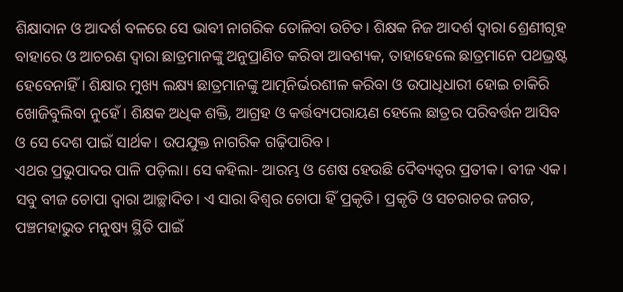ଶିକ୍ଷାଦାନ ଓ ଆଦର୍ଶ ବଳରେ ସେ ଭାବୀ ନାଗରିକ ତୋଳିବା ଉଚିତ। ଶିକ୍ଷକ ନିଜ ଆଦର୍ଶ ଦ୍ୱାରା ଶ୍ରେଣୀଗୃହ ବାହାରେ ଓ ଆଚରଣ ଦ୍ୱାରା ଛାତ୍ରମାନଙ୍କୁ ଅନୁପ୍ରାଣିତ କରିବା ଆବଶ୍ୟକ, ତାହାହେଲେ ଛାତ୍ରମାନେ ପଥଭ୍ରଷ୍ଟ ହେବେନାହିଁ। ଶିକ୍ଷାର ମୁଖ୍ୟ ଲକ୍ଷ୍ୟ ଛାତ୍ରମାନଙ୍କୁ ଆତ୍ମନିର୍ଭରଶୀଳ କରିବା ଓ ଉପାଧିଧାରୀ ହୋଇ ଚାକିରି ଖୋଜିବୁଲିବା ନୁହେଁ। ଶିକ୍ଷକ ଅଧିକ ଶକ୍ତି, ଆଗ୍ରହ ଓ କର୍ତ୍ତବ୍ୟପରାୟଣ ହେଲେ ଛାତ୍ରର ପରିବର୍ତ୍ତନ ଆସିବ ଓ ସେ ଦେଶ ପାଇଁ ସାର୍ଥକ। ଉପଯୁକ୍ତ ନାଗରିକ ଗଢ଼ିପାରିବ।
ଏଥର ପ୍ରଭୁପାଦର ପାଳି ପଡ଼ିଲା। ସେ କହିଲା- ଆରମ୍ଭ ଓ ଶେଷ ହେଉଛି ଦୈବ୍ୟତ୍ୱର ପ୍ରତୀକ। ବୀଜ ଏକ। ସବୁ ବୀଜ ଚୋପା ଦ୍ୱାରା ଆଚ୍ଛାଦିତ। ଏ ସାରା ବିଶ୍ୱର ଚୋପା ହିଁ ପ୍ରକୃତି। ପ୍ରକୃତି ଓ ସଚରାଚର ଜଗତ, ପଞ୍ଚମହାଭୁତ ମନୁଷ୍ୟ ସ୍ଥିତି ପାଇଁ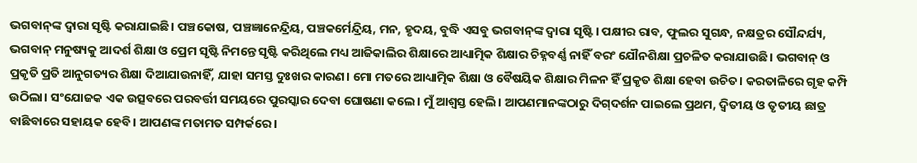ଭଗବାନ୍‌ଙ୍କ ଦ୍ୱାରା ସୃଷ୍ଟି କରାଯାଇଛି। ପଞ୍ଚକୋଷ, ପଞ୍ଚଜ୍ଞାନେନ୍ଦ୍ରିୟ, ପଞ୍ଚକର୍ମେନ୍ଦ୍ରିୟ, ମନ, ହୃଦୟ, ବୁଦ୍ଧି ଏସବୁ ଭଗବାନ୍‌ଙ୍କ ଦ୍ୱାରା ସୃଷ୍ଟି। ପକ୍ଷୀର ରାବ, ଫୁଲର ସୁଗନ୍ଧ, ନକ୍ଷତ୍ରର ସୌନ୍ଦର୍ଯ୍ୟ, ଭଗବାନ୍‌ ମନୁଷ୍ୟକୁ ଆଦର୍ଶ ଶିକ୍ଷା ଓ ପ୍ରେମ ସୃଷ୍ଟି ନିମନ୍ତେ ସୃଷ୍ଟି କରିଥିଲେ ମଧ୍ୟ ଆଜିକାଲିର ଶିକ୍ଷାରେ ଆଧ୍ୟାତ୍ମିକ ଶିକ୍ଷାର ଚିହ୍ନବର୍ଣ୍ଣ ନାହିଁ ବରଂ ଯୌନଶିକ୍ଷା ପ୍ରଚଳିତ କରାଯାଉଛି। ଭଗବାନ୍‌ ଓ ପ୍ରକୃତି ପ୍ରତି ଆନୁଗତ୍ୟର ଶିକ୍ଷା ଦିଆଯାଉନାହିଁ, ଯାହା ସମସ୍ତ ଦୁଃଖର କାରଣ। ମୋ ମତରେ ଆଧ୍ୟାତ୍ମିକ ଶିକ୍ଷା ଓ ବୈଷୟିକ ଶିକ୍ଷାର ମିଳନ ହିଁ ପ୍ରକୃତ ଶିକ୍ଷା ହେବା ଉଚିତ। କରତାଳିରେ ଗୃହ କମ୍ପି ଉଠିଲା। ସଂଯୋଜକ ଏକ ଉତ୍ସବରେ ପରବର୍ତ୍ତୀ ସମୟରେ ପୁରସ୍କାର ଦେବା ଘୋଷଣା କଲେ। ମୁଁ ଆଶ୍ୱସ୍ତ ହେଲି। ଆପଣମାନଙ୍କଠାରୁ ଦିଗ୍‌ଦର୍ଶନ ପାଇଲେ ପ୍ରଥମ, ଦ୍ୱିତୀୟ ଓ ତୃତୀୟ ଛାତ୍ର ବାଛିବାରେ ସହାୟକ ହେବି। ଆପଣଙ୍କ ମତାମତ ସମ୍ପର୍କରେ।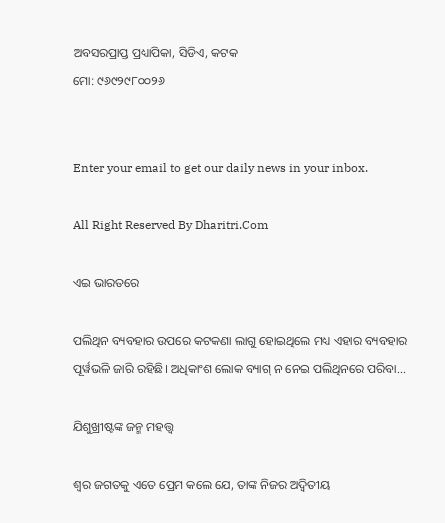ଅବସରପ୍ରାପ୍ତ ପ୍ରଧ୍ୟାପିକା, ସିଡିଏ, କଟକ
ମୋ: ୯୬୯୨୯୮୦୦୨୬


Enter your email to get our daily news in your inbox.

All Right Reserved By Dharitri.Com

ଏଇ ଭାରତରେ

ପଲିଥିନ ବ୍ୟବହାର ଉପରେ କଟକଣା ଲାଗୁ ହୋଇଥିଲେ ମଧ୍ୟ ଏହାର ବ୍ୟବହାର ପୂର୍ୱଭଳି ଜାରି ରହିଛି। ଅଧିକାଂଶ ଲୋକ ବ୍ୟାଗ୍‌ ନ ନେଇ ପଲିଥିନରେ ପରିବା...

ଯିଶୁଖ୍ରୀଷ୍ଟଙ୍କ ଜନ୍ମ ମହତ୍ତ୍ୱ

ଶ୍ୱର ଜଗତକୁ ଏତେ ପ୍ରେମ କଲେ ଯେ, ତାଙ୍କ ନିଜର ଅଦ୍ୱିତୀୟ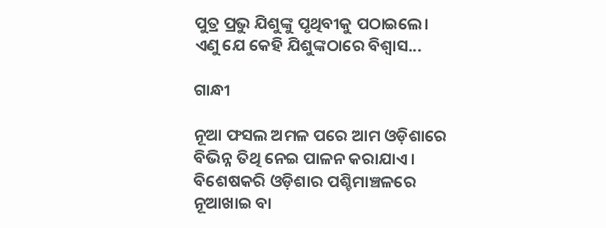ପୁତ୍ର ପ୍ରଭୁ ଯିଶୁଙ୍କୁ ପୃଥିବୀକୁ ପଠାଇଲେ। ଏଣୁ ଯେ କେହି ଯିଶୁଙ୍କଠାରେ ବିଶ୍ୱାସ...

ଗାନ୍ଧୀ

ନୂଆ ଫସଲ ଅମଳ ପରେ ଆମ ଓଡ଼ିଶାରେ ବିଭିନ୍ନ ତିଥି ନେଇ ପାଳନ କରାଯାଏ। ବିଶେଷକରି ଓଡ଼ିଶାର ପଶ୍ଚିମାଞ୍ଚଳରେ ନୂଆଖାଇ ବା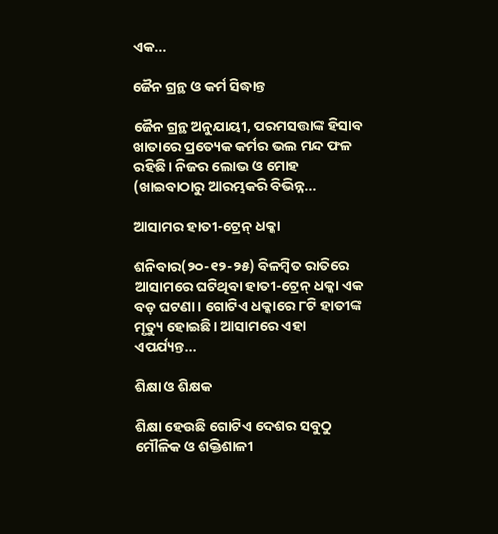ଏକ...

ଜୈନ ଗ୍ରନ୍ଥ ଓ କର୍ମ ସିଦ୍ଧାନ୍ତ

ଜୈନ ଗ୍ରନ୍ଥ ଅନୁଯାୟୀ, ପରମସତ୍ତାଙ୍କ ହିସାବ ଖାତାରେ ପ୍ରତ୍ୟେକ କର୍ମର ଭଲ ମନ୍ଦ ଫଳ ରହିଛି। ନିଜର ଲୋଭ ଓ ମୋହ (ଖାଇବାଠାରୁ ଆରମ୍ଭକରି ବିଭିନ୍ନ...

ଆସାମର ହାତୀ-ଟ୍ରେନ୍‌ ଧକ୍କା

ଶନିବାର(୨୦-୧୨-୨୫) ବିଳମ୍ବିତ ରାତିରେ ଆସାମରେ ଘଟିଥିବା ହାତୀ-ଟ୍ରେନ୍‌ ଧକ୍କା ଏକ ବଡ଼ ଘଟଣା। ଗୋଟିଏ ଧକ୍କାରେ ୮ଟି ହାତୀଙ୍କ ମୃତ୍ୟୁ ହୋଇଛି। ଆସାମରେ ଏହା ଏପର୍ଯ୍ୟନ୍ତ...

ଶିକ୍ଷା ଓ ଶିକ୍ଷକ

ଶିକ୍ଷା ହେଉଛି ଗୋଟିଏ ଦେଶର ସବୁଠୁ ମୌଳିକ ଓ ଶକ୍ତିଶାଳୀ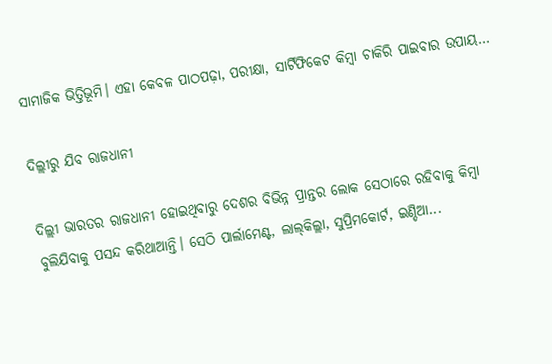ସାମାଜିକ ଭିତ୍ତିଭୂମି। ଏହା କେବଳ ପାଠପଢ଼ା, ପରୀକ୍ଷା, ସାର୍ଟିଫିକେଟ କିମ୍ବା ଚାକିରି ପାଇବାର ଉପାୟ...

ଦିଲ୍ଲୀରୁ ଯିବ ରାଜଧାନୀ

ଦିଲ୍ଲୀ ଭାରତର ରାଜଧାନୀ ହୋଇଥିବାରୁ ଦେଶର ବିଭିନ୍ନ ପ୍ରାନ୍ତର ଲୋକ ସେଠାରେ ରହିବାକୁ କିମ୍ବା ବୁଲିଯିବାକୁ ପସନ୍ଦ କରିଥାଆନ୍ତି। ସେଠି ପାର୍ଲାମେଣ୍ଟ, ଲାଲ୍‌କିଲ୍ଲା, ସୁପ୍ରିମକୋର୍ଟ, ଇଣ୍ଡିଆ...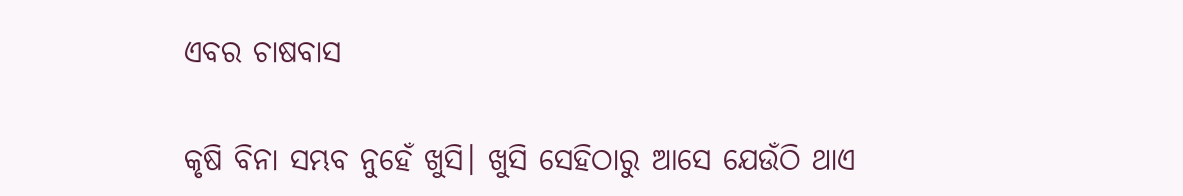ଏବର ଚାଷବାସ

କୃଷି ବିନା ସମ୍ଭବ ନୁହେଁ ଖୁସି। ଖୁସି ସେହିଠାରୁ ଆସେ ଯେଉଁଠି ଥାଏ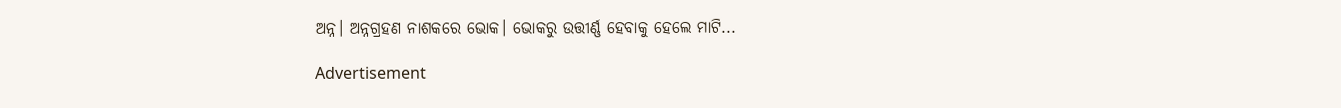ଅନ୍ନ। ଅନ୍ନଗ୍ରହଣ ନାଶକରେ ଭୋକ। ଭୋକରୁ ଉତ୍ତୀର୍ଣ୍ଣ ହେବାକୁ ହେଲେ ମାଟି...

Advertisement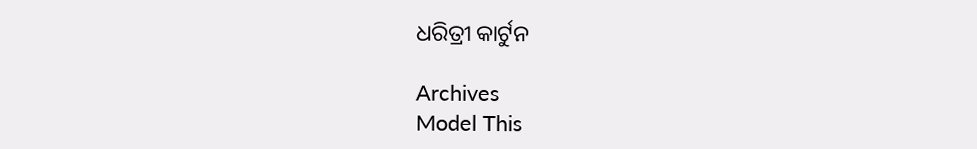ଧରିତ୍ରୀ କାର୍ଟୁନ

Archives
Model This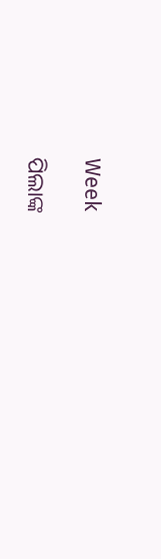Week

ପିଲାଙ୍କ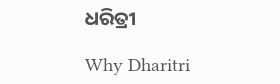ଧରିତ୍ରୀ

Why Dharitri